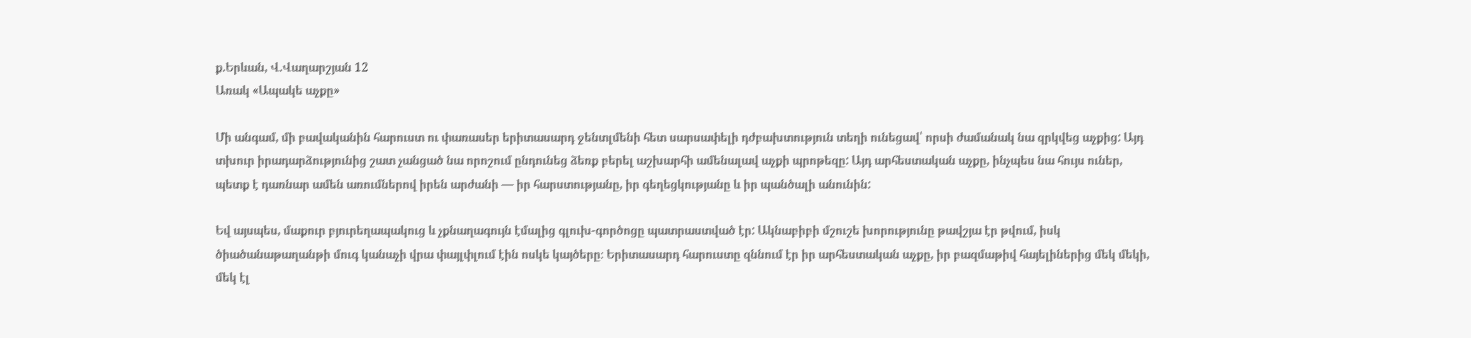ք.Երևան, Վ.Վաղարշյան 12
Առակ «Ապակե աչքը»

Մի անգամ, մի բավականին հարուստ ու փառասեր երիտասարդ ջենտլմենի հետ սարսափելի դժբախտություն տեղի ունեցավ՝ որսի ժամանակ նա զրկվեց աչքից: Այդ տխուր իրադարձությունից շատ չանցած նա որոշում ընդունեց ձեռք բերել աշխարհի ամենալավ աչքի պրոթեզը: Այդ արհեստական աչքը, ինչպես նա հույս ուներ, պետք է դառնար ամեն առումներով իրեն արժանի — իր հարստությանը, իր գեղեցկությանը և իր պանծալի անունին:

Եվ այսպես, մաքուր բյուրեղապակուց և չքնաղագույն էմալից գլուխ-գործոցը պատրաստված էր: Ակնաբիբի մշուշե խորությունը թավշյա էր թվում, իսկ ծիածանաթաղանթի մուգ կանաչի վրա փայլփլում էին ոսկե կայծերը։ Երիտասարդ հարուստը զննում էր իր արհեստական աչքը, իր բազմաթիվ հայելիներից մեկ մեկի, մեկ էլ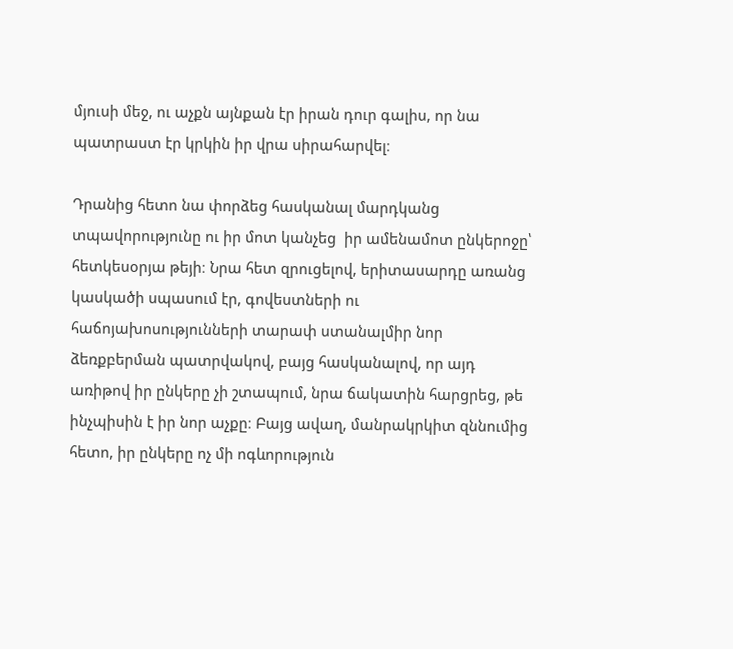մյուսի մեջ, ու աչքն այնքան էր իրան դուր գալիս, որ նա պատրաստ էր կրկին իր վրա սիրահարվել։

Դրանից հետո նա փորձեց հասկանալ մարդկանց տպավորությունը ու իր մոտ կանչեց  իր ամենամոտ ընկերոջը՝ հետկեսօրյա թեյի։ Նրա հետ զրուցելով, երիտասարդը առանց կասկածի սպասում էր, գովեստների ու հաճոյախոսությունների տարափ ստանալմիր նոր ձեռքբերման պատրվակով, բայց հասկանալով, որ այդ առիթով իր ընկերը չի շտապում, նրա ճակատին հարցրեց, թե ինչպիսին է իր նոր աչքը։ Բայց ավաղ, մանրակրկիտ զննումից հետո, իր ընկերը ոչ մի ոգևորություն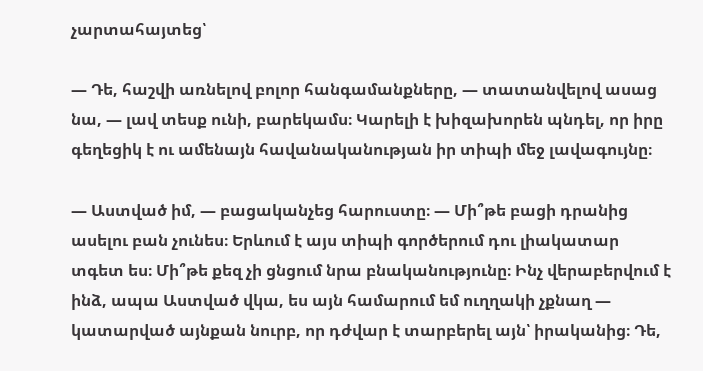չարտահայտեց՝

— Դե, հաշվի առնելով բոլոր հանգամանքները, — տատանվելով ասաց նա, — լավ տեսք ունի, բարեկամս։ Կարելի է խիզախորեն պնդել, որ իրը գեղեցիկ է ու ամենայն հավանականության իր տիպի մեջ լավագույնը։

— Աստված իմ, — բացականչեց հարուստը։ — Մի՞թե բացի դրանից ասելու բան չունես։ Երևում է այս տիպի գործերում դու լիակատար տգետ ես։ Մի՞թե քեզ չի ցնցում նրա բնականությունը։ Ինչ վերաբերվում է ինձ, ապա Աստված վկա, ես այն համարում եմ ուղղակի չքնաղ — կատարված այնքան նուրբ, որ դժվար է տարբերել այն՝ իրականից։ Դե,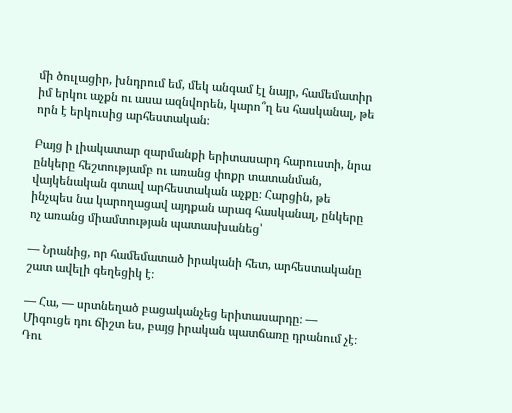մի ծուլացիր, խնդրում եմ, մեկ անգամ էլ նայր, համեմատիր իմ երկու աչքն ու ասա ազնվորեն, կարո՞ղ ես հասկանալ, թե որն է երկուսից արհեստական։

Բայց ի լիակատար զարմանքի երիտասարդ հարուստի, նրա ընկերը հեշտությամբ ու առանց փոքր տատանման, վայկենական գտավ արհեստական աչքը։ Հարցին, թե ինչպես նա կարողացավ այդքան արագ հասկանալ, ընկերը ոչ առանց միամտության պատասխանեց՝

— Նրանից, որ համեմատած իրականի հետ, արհեստականը շատ ավելի գեղեցիկ է։

— Հա, — սրտնեղած բացականչեց երիտասարդը։ — Միգուցե դու ճիշտ ես, բայց իրական պատճառը դրանում չէ։ Դու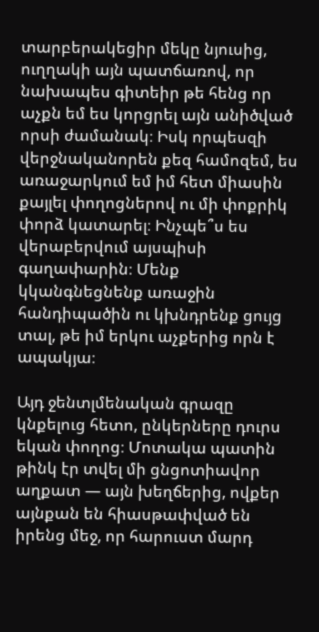տարբերակեցիր մեկը նյուսից, ուղղակի այն պատճառով, որ նախապես գիտեիր թե հենց որ աչքն եմ ես կորցրել այն անիծված որսի ժամանակ։ Իսկ որպեսզի վերջնականորեն քեզ համոզեմ, ես առաջարկում եմ իմ հետ միասին քայլել փողոցներով ու մի փոքրիկ փորձ կատարել։ Ինչպե՞ս ես վերաբերվում այսպիսի գաղափարին։ Մենք կկանգնեցնենք առաջին հանդիպածին ու կխնդրենք ցույց տալ, թե իմ երկու աչքերից որն է ապակյա։

Այդ ջենտլմենական գրազը կնքելուց հետո, ընկերները դուրս եկան փողոց։ Մոտակա պատին թինկ էր տվել մի ցնցոտիավոր աղքատ — այն խեղճերից, ովքեր այնքան են հիասթափված են իրենց մեջ, որ հարուստ մարդ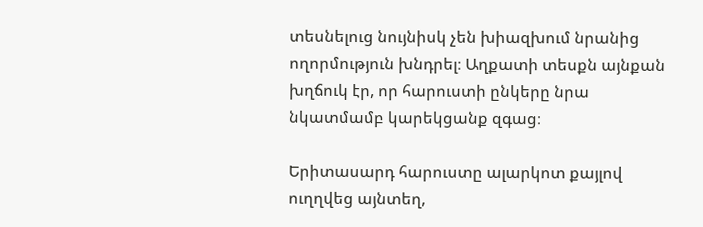տեսնելուց նույնիսկ չեն խիազխում նրանից ողորմություն խնդրել։ Աղքատի տեսքն այնքան խղճուկ էր, որ հարուստի ընկերը նրա նկատմամբ կարեկցանք զգաց։

Երիտասարդ հարուստը ալարկոտ քայլով ուղղվեց այնտեղ,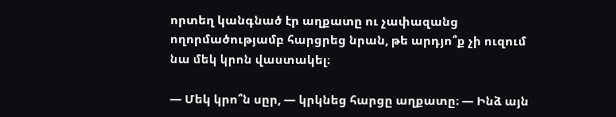որտեղ կանգնած էր աղքատը ու չափազանց ողորմածությամբ հարցրեց նրան, թե արդյո՞ք չի ուզում նա մեկ կրոն վաստակել։

— Մեկ կրո՞ն սըր, — կրկնեց հարցը աղքատը։ — Ինձ այն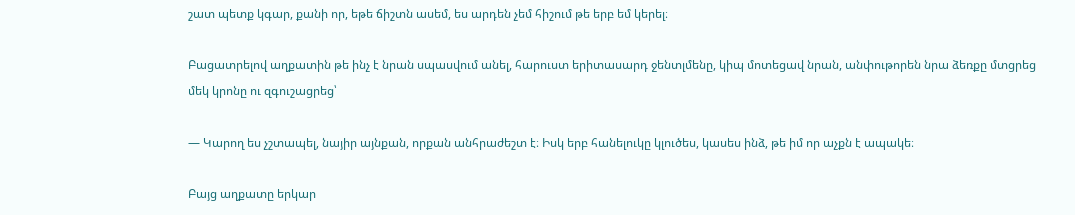շատ պետք կգար, քանի որ, եթե ճիշտն ասեմ, ես արդեն չեմ հիշում թե երբ եմ կերել։

Բացատրելով աղքատին թե ինչ է նրան սպասվում անել, հարուստ երիտասարդ ջենտլմենը, կիպ մոտեցավ նրան, անփութորեն նրա ձեռքը մտցրեց մեկ կրոնը ու զգուշացրեց՝

— Կարող ես չշտապել, նայիր այնքան, որքան անհրաժեշտ է։ Իսկ երբ հանելուկը կլուծես, կասես ինձ, թե իմ որ աչքն է ապակե։

Բայց աղքատը երկար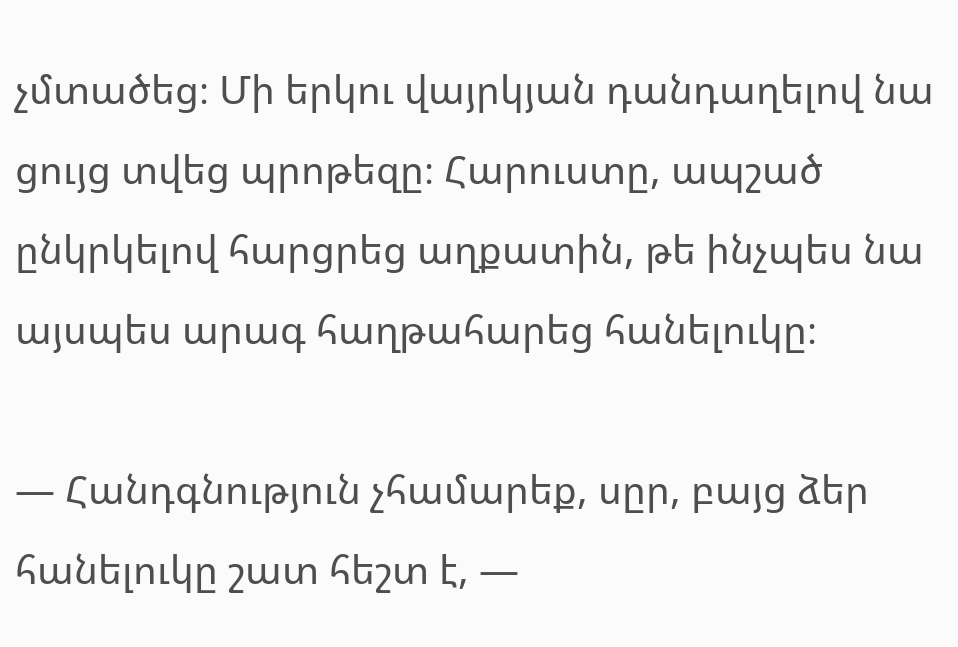չմտածեց։ Մի երկու վայրկյան դանդաղելով նա ցույց տվեց պրոթեզը։ Հարուստը, ապշած ընկրկելով հարցրեց աղքատին, թե ինչպես նա այսպես արագ հաղթահարեց հանելուկը։

— Հանդգնություն չհամարեք, սըր, բայց ձեր հանելուկը շատ հեշտ է, —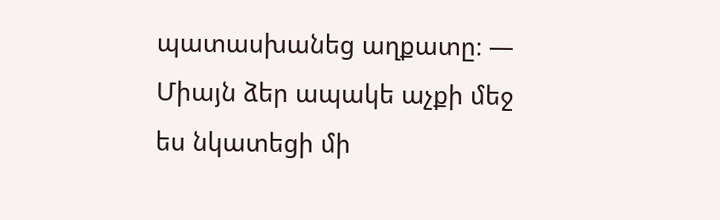պատասխանեց աղքատը։ — Միայն ձեր ապակե աչքի մեջ ես նկատեցի մի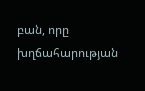բան, որը խղճահարության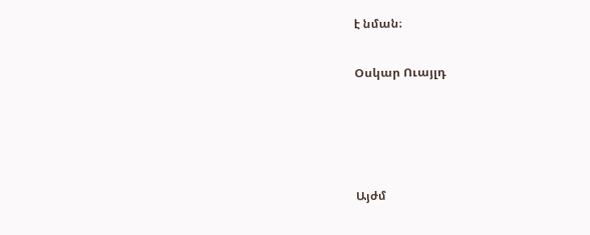է նման։

Օսկար Ուայլդ




Այժմ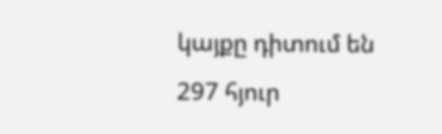կայքը դիտում են 297 հյուր